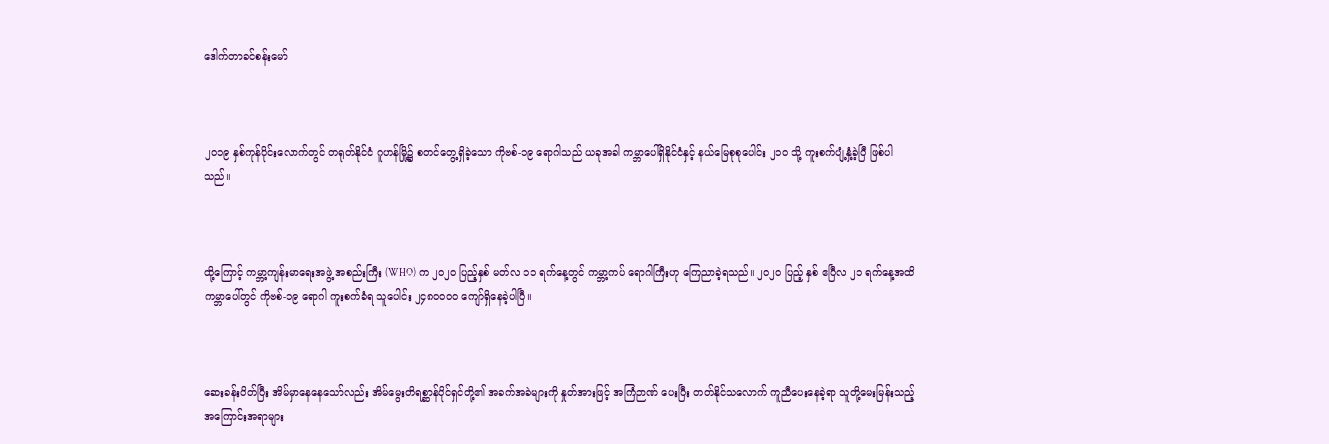ဒေါက်တာခင်စန်းမော်



၂၀၁၉ နှစ်ကုန်ပိုင်းလောက်တွင် တရုတ်နိုင်ငံ ဂူဟန်မြို့၌ စတင်တွေ့ရှိခဲ့သော ကိုဗစ်-၁၉ ရောဂါသည် ယခုအခါ ကမ္ဘာပေါ်ရှိနိုင်ငံနှင့် နယ်မြေစုစုပေါင်း ၂၁၀ သို့ ကူးစက်ပျံ့နှံ့ခဲ့ပြီ ဖြစ်ပါသည်။



ထို့ကြောင့် ကမ္ဘာ့ကျန်းမာရေးအဖွဲ့ အစည်းကြီး (WHO) က ၂၀၂၀ ပြည့်နှစ် မတ်လ ၁၁ ရက်နေ့တွင် ကမ္ဘာ့ကပ် ရောဂါကြီးဟု ကြေညာခဲ့ရသည်။ ၂၀၂၀ ပြည့် နှစ် ဧပြီလ ၂၁ ရက်နေ့အထိ ကမ္ဘာပေါ်တွင် ကိုဗစ်-၁၉ ရောဂါ ကူးစက်ခံရ သူပေါင်း ၂၄၈၀၀၀၀ ကျော်ရှိနေခဲ့ပါပြီ။



ဆေးခန်းပိတ်ပြီး အိမ်မှာနေနေသော်လည်း အိမ်မွေးတိရစ္ဆာန်ပိုင်ရှင်တို့၏ အခက်အခဲများကို နှုတ်အားဖြင့် အကြံဉာဏ် ပေးပြီး တတ်နိုင်သလောက် ကူညီပေးနေခဲ့ရာ သူတို့မေးမြန်းသည့် အကြောင်းအရာများ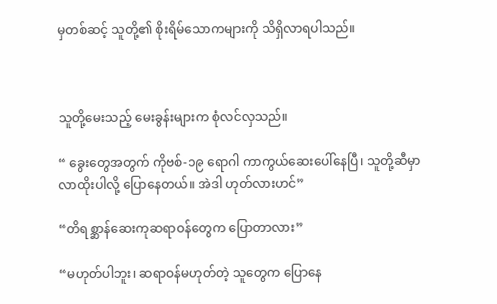မှတစ်ဆင့် သူတို့၏ စိုးရိမ်သောကများကို သိရှိလာရပါသည်။



သူတို့မေးသည့် မေးခွန်းများက စုံလင်လှသည်။

“ ခွေးတွေအတွက် ကိုဗစ်-၁၉ ရောဂါ ကာကွယ်ဆေးပေါ်နေပြီ၊ သူတို့ဆီမှာ လာထိုးပါလို့ ပြောနေတယ်။ အဲဒါ ဟုတ်လားဟင်”

“တိရစ္ဆာန်ဆေးကုဆရာဝန်တွေက ပြောတာလား”

“မဟုတ်ပါဘူး၊ ဆရာဝန်မဟုတ်တဲ့ သူတွေက ပြောနေ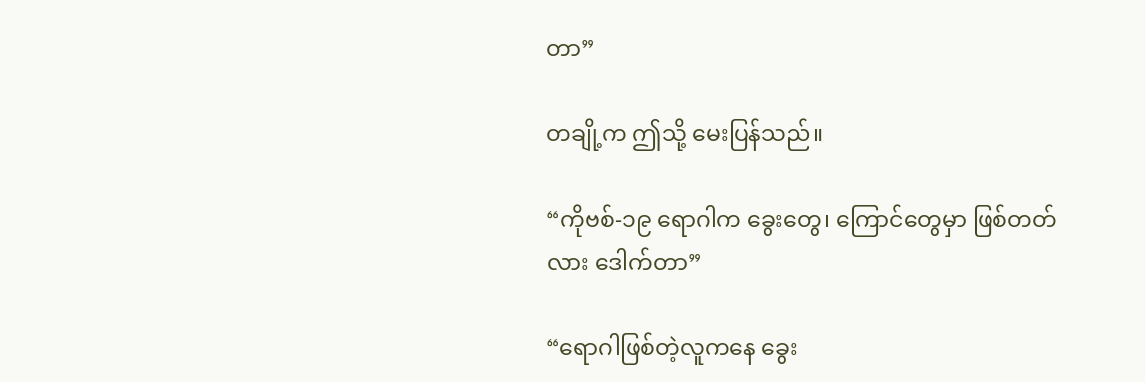တာ”

တချို့က ဤသို့ မေးပြန်သည်။

“ကိုဗစ်-၁၉ ရောဂါက ခွေးတွေ၊ ကြောင်တွေမှာ ဖြစ်တတ်လား ဒေါက်တာ”

“ရောဂါဖြစ်တဲ့လူကနေ ခွေး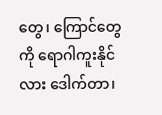တွေ၊ ကြောင်တွေကို ရောဂါကူးနိုင်လား ဒေါက်တာ၊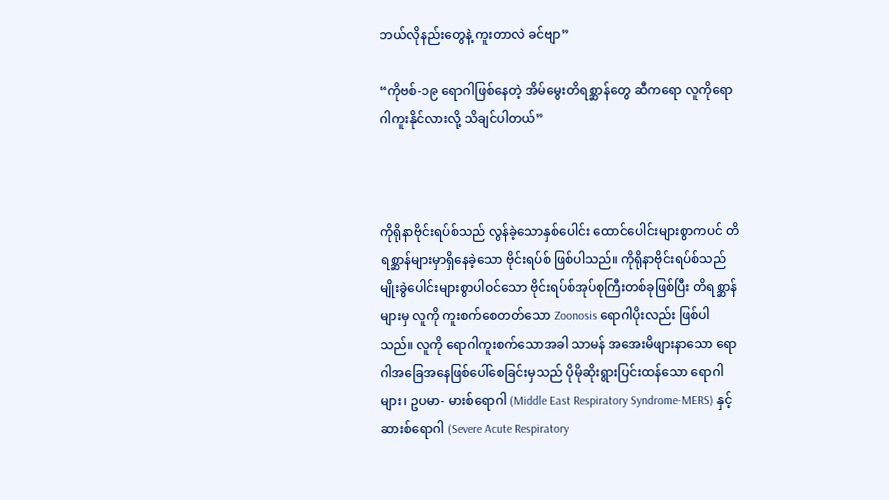ဘယ်လိုနည်းတွေနဲ့ ကူးတာလဲ ခင်ဗျာ”

“ကိုဗစ်-၁၉ ရောဂါဖြစ်နေတဲ့ အိမ်မွေးတိရစ္ဆာန်တွေ ဆီကရော လူကိုရောဂါကူးနိုင်လားလို့ သိချင်ပါတယ်”



ကိုရိုနာဗိုင်းရပ်စ်သည် လွန်ခဲ့သောနှစ်ပေါင်း ထောင်ပေါင်းများစွာကပင် တိရစ္ဆာန်များမှာရှိနေခဲ့သော ဗိုင်းရပ်စ် ဖြစ်ပါသည်။ ကိုရိုနာဗိုင်းရပ်စ်သည် မျိုးခွဲပေါင်းများစွာပါဝင်သော ဗိုင်းရပ်စ်အုပ်စုကြီးတစ်ခုဖြစ်ပြီး တိရစ္ဆာန်များမှ လူကို ကူးစက်စေတတ်သော Zoonosis ရောဂါပိုးလည်း ဖြစ်ပါသည်။ လူကို ရောဂါကူးစက်သောအခါ သာမန် အအေးမိဖျားနာသော ရောဂါအခြေအနေဖြစ်ပေါ်စေခြင်းမှသည် ပိုမိုဆိုးရွားပြင်းထန်သော ရောဂါများ၊ ဥပမာ- မားစ်ရောဂါ (Middle East Respiratory Syndrome-MERS) နှင့် ဆားစ်ရောဂါ (Severe Acute Respiratory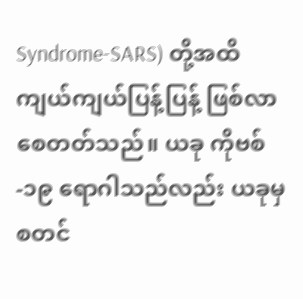Syndrome-SARS) တို့အထိ ကျယ်ကျယ်ပြန့်ပြန့် ဖြစ်လာစေတတ်သည်။ ယခု ကိုဗစ်-၁၉ ရောဂါသည်လည်း ယခုမှစတင်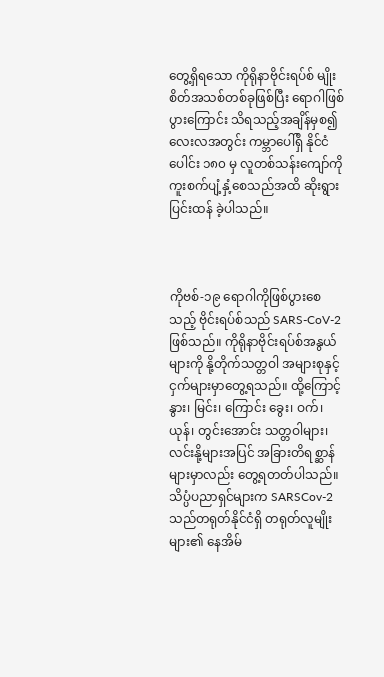တွေ့ရှိရသော ကိုရိုနာဗိုင်းရပ်စ် မျိုးစိတ်အသစ်တစ်ခုဖြစ်ပြီး ရောဂါဖြစ်ပွားကြောင်း သိရသည့်အချိန်မှစ၍ လေးလအတွင်း ကမ္ဘာပေါ်ရှိ နိုင်ငံပေါင်း ၁၈၀ မှ လူတစ်သန်းကျော်ကို ကူးစက်ပျံ့နှံ့စေသည်အထိ ဆိုးရွားပြင်းထန် ခဲ့ပါသည်။



ကိုဗစ်-၁၉ ရောဂါကိုဖြစ်ပွားစေသည့် ဗိုင်းရပ်စ်သည် SARS-CoV-2 ဖြစ်သည်။ ကိုရိုနာဗိုင်းရပ်စ်အနွယ်များကို နို့တိုက်သတ္တဝါ အများစုနှင့် ငှက်များမှာတွေ့ရသည်။ ထို့ကြောင့် နွား၊ မြင်း၊ ကြောင်း ခွေး၊ ဝက်၊ ယုန်၊ တွင်းအောင်း သတ္တဝါများ၊ လင်းနို့များအပြင် အခြားတိရစ္ဆာန်များမှာလည်း တွေ့ရတတ်ပါသည်။ သိပ္ပံပညာရှင်များက SARSCov-2 သည်တရုတ်နိုင်ငံရှိ တရုတ်လူမျိုးများ၏ နေအိမ်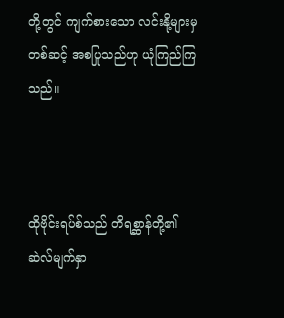တို့တွင် ကျက်စားသော လင်းနို့များမှတစ်ဆင့် အစပြုသည်ဟု ယုံကြည်ကြသည်။



ထိုဗိုင်းရပ်စ်သည် တိရစ္ဆာန်တို့၏ ဆဲလ်မျက်နှာ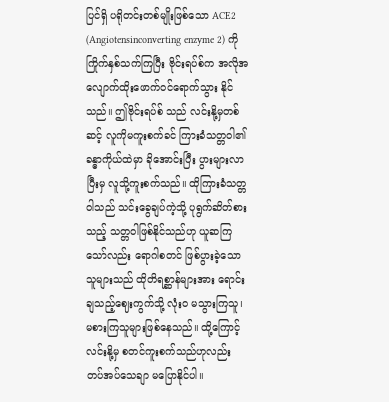ပြင်ရှိ ပရိုတင်းတစ်မျိုးဖြစ်သော ACE2 (Angiotensinconverting enzyme 2) ကို ကြိုက်နှစ်သက်ကြပြီး ဗိုင်းရပ်စ်က အလိုအလျောက်ထိုးဖောက်ဝင်ရောက်သွား နိုင်သည်။ ဤဗိုင်းရပ်စ် သည် လင်းနို့မှတစ်ဆင့် လူကိုမကူးစက်ခင် ကြားခံသတ္တဝါ၏ ခန္ဓာကိုယ်ထဲမှာ ခိုအောင်းပြီး ပွားများလာပြီးမှ လူသို့ကူးစက်သည်။ ထိုကြားခံသတ္တဝါသည် သင်းခွေချပ်ကဲ့သို့ ပုရွက်ဆိတ်စားသည့် သတ္တဝါဖြစ်နိုင်သည်ဟု ယူဆကြ သော်လည်း ရောဂါစတင် ဖြစ်ပွားခဲ့သောသူများသည် ထိုတိရစ္ဆာန်များအား ရောင်းချသည့်ဈေးကွက်သို့ လုံးဝ မသွားကြသူ၊ မစားကြသူများဖြစ်နေသည်။ ထို့ကြောင့် လင်းနို့မှ စတင်ကူးစက်သည်ဟုလည်း တပ်အပ်သေချာ မပြောနိုင်ပါ။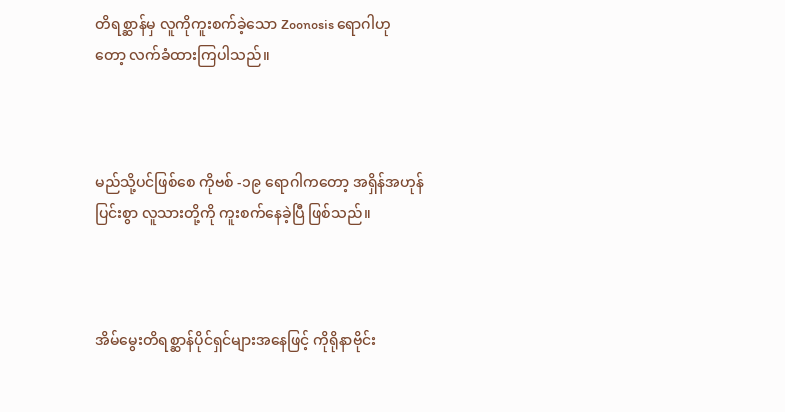တိရစ္ဆာန်မှ လူကိုကူးစက်ခဲ့သော Zoonosis ရောဂါဟု တော့ လက်ခံထားကြပါသည်။



မည်သို့ပင်ဖြစ်စေ ကိုဗစ် -၁၉ ရောဂါကတော့ အရှိန်အဟုန်ပြင်းစွာ လူသားတို့ကို ကူးစက်နေခဲ့ပြီ ဖြစ်သည်။



အိမ်မွေးတိရစ္ဆာန်ပိုင်ရှင်များအနေဖြင့် ကိုရိုနာဗိုင်း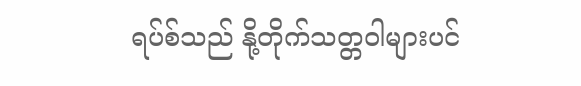ရပ်စ်သည် နို့တိုက်သတ္တဝါများပင်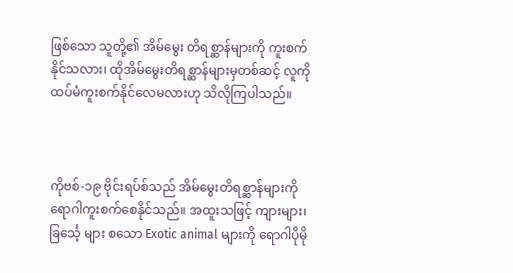ဖြစ်သော သူတို့၏ အိမ်မွေး တိရစ္ဆာန်များကို ကူးစက်နိုင်သလား၊ ထိုအိမ်မွေးတိရစ္ဆာန်များမှတစ်ဆင့် လူကို ထပ်မံကူးစက်နိုင်လေမလားဟု သိလိုကြပါသည်။



ကိုဗစ်-၁၉ ဗိုင်းရပ်စ်သည် အိမ်မွေးတိရစ္ဆာန်များကို ရောဂါကူးစက်စေနိုင်သည်။ အထူးသဖြင့် ကျားများ၊ ခြင်္သေ့ များ စသော Exotic animal များကို ရောဂါပိုမို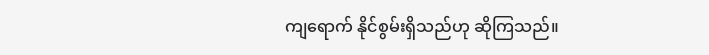ကျရောက် နိုင်စွမ်းရှိသည်ဟု ဆိုကြသည်။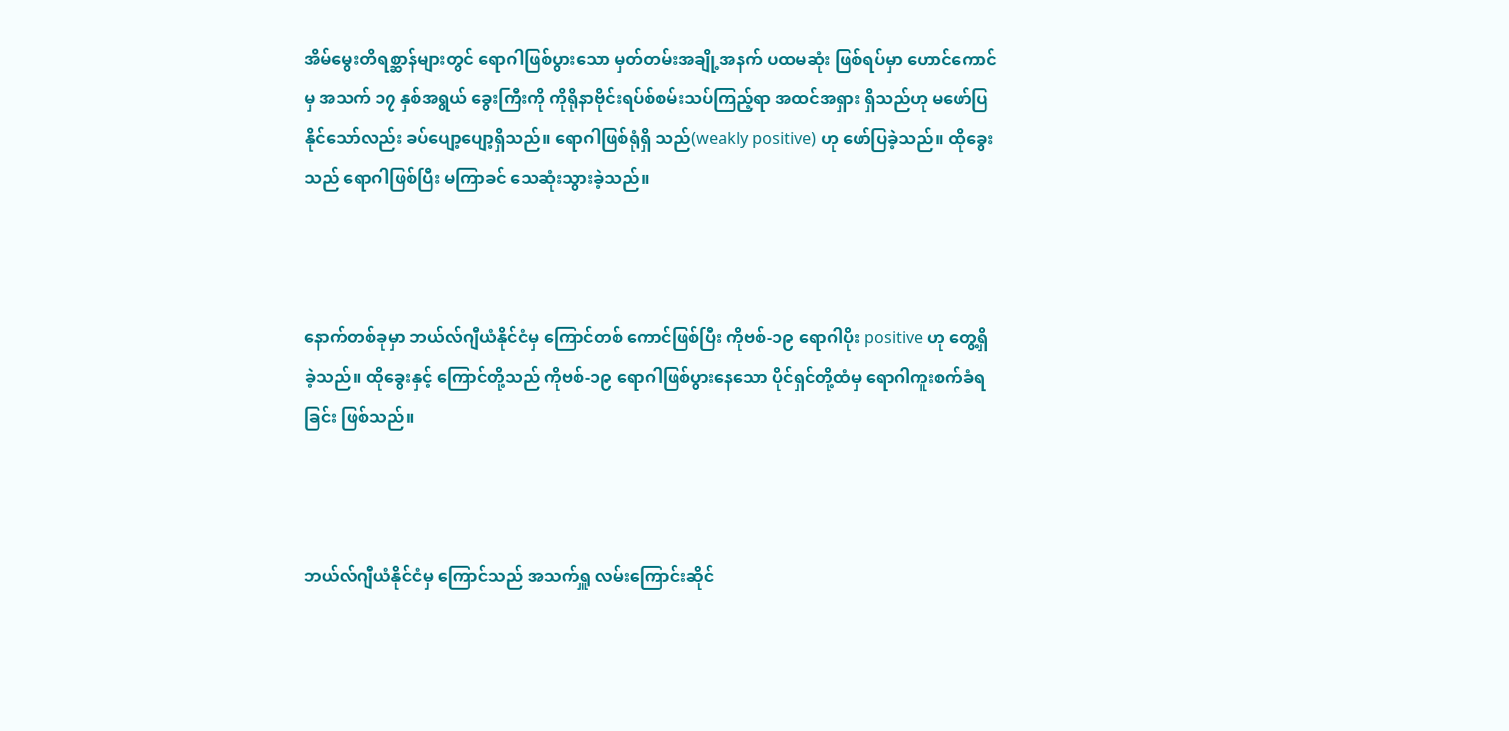အိမ်မွေးတိရစ္ဆာန်များတွင် ရောဂါဖြစ်ပွားသော မှတ်တမ်းအချို့အနက် ပထမဆုံး ဖြစ်ရပ်မှာ ဟောင်ကောင်မှ အသက် ၁၇ နှစ်အရွယ် ခွေးကြီးကို ကိုရိုနာဗိုင်းရပ်စ်စမ်းသပ်ကြည့်ရာ အထင်အရှား ရှိသည်ဟု မဖော်ပြနိုင်သော်လည်း ခပ်ပျော့ပျော့ရှိသည်။ ရောဂါဖြစ်ရုံရှိ သည်(weakly positive) ဟု ဖော်ပြခဲ့သည်။ ထိုခွေးသည် ရောဂါဖြစ်ပြီး မကြာခင် သေဆုံးသွားခဲ့သည်။



နောက်တစ်ခုမှာ ဘယ်လ်ဂျီယံနိုင်ငံမှ ကြောင်တစ် ကောင်ဖြစ်ပြီး ကိုဗစ်-၁၉ ရောဂါပိုး positive ဟု တွေ့ရှိခဲ့သည်။ ထိုခွေးနှင့် ကြောင်တို့သည် ကိုဗစ်-၁၉ ရောဂါဖြစ်ပွားနေသော ပိုင်ရှင်တို့ထံမှ ရောဂါကူးစက်ခံရခြင်း ဖြစ်သည်။



ဘယ်လ်ဂျီယံနိုင်ငံမှ ကြောင်သည် အသက်ရှူ လမ်းကြောင်းဆိုင်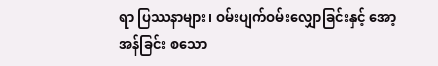ရာ ပြဿနာများ၊ ဝမ်းပျက်ဝမ်းလျှောခြင်းနှင့် အော့အန်ခြင်း စသော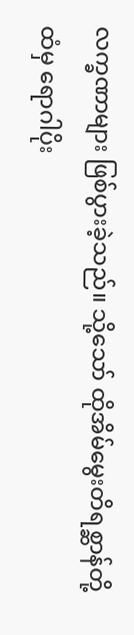လက္ခဏာများ ဖြစ်ပွားခဲ့သည်။ သို့သော် ထိုအိမ်မွေးတိရစ္ဆာန်တို့ထံမှ ရောဂါပိုး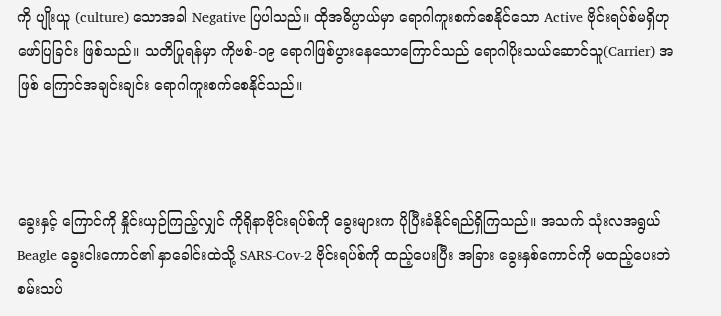ကို ပျိုးယူ (culture) သောအခါ Negative ပြပါသည်။ ထိုအဓိပ္ပာယ်မှာ ရောဂါကူးစက်စေနိုင်သော Active ဗိုင်းရပ်စ်မရှိဟု ဖော်ပြခြင်း ဖြစ်သည်။ သတိပြုရန်မှာ ကိုဗစ်-၁၉ ရောဂါဖြစ်ပွားနေသောကြောင်သည် ရောဂါပိုးသယ်ဆောင်သူ(Carrier) အဖြစ် ကြောင်အချင်းချင်း ရောဂါကူးစက်စေနိုင်သည်။



ခွေးနှင့် ကြောင်ကို နှိုင်းယှဉ်ကြည့်လျှင် ကိုရိုနာဗိုင်းရပ်စ်ကို ခွေးများက ပိုပြီးခံနိုင်ရည်ရှိကြသည်။ အသက် သုံးလအရွယ် Beagle ခွေးငါးကောင်၏ နှာခေါင်းထဲသို့ SARS-Cov-2 ဗိုင်းရပ်စ်ကို ထည့်ပေးပြီး အခြား ခွေးနှစ်ကောင်ကို မထည့်ပေးဘဲ စမ်းသပ်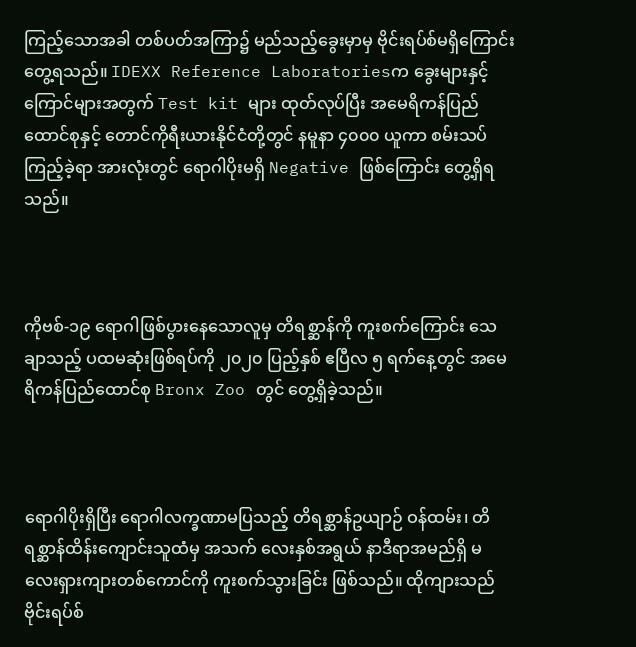ကြည့်သောအခါ တစ်ပတ်အကြာ၌ မည်သည့်ခွေးမှာမှ ဗိုင်းရပ်စ်မရှိကြောင်း တွေ့ရသည်။ IDEXX Reference Laboratoriesက ခွေးများနှင့် ကြောင်များအတွက် Test kit များ ထုတ်လုပ်ပြီး အမေရိကန်ပြည်ထောင်စုနှင့် တောင်ကိုရီးယားနိုင်ငံတို့တွင် နမူနာ ၄၀၀၀ ယူကာ စမ်းသပ်ကြည့်ခဲ့ရာ အားလုံးတွင် ရောဂါပိုးမရှိ Negative ဖြစ်ကြောင်း တွေ့ရှိရသည်။



ကိုဗစ်-၁၉ ရောဂါဖြစ်ပွားနေသောလူမှ တိရစ္ဆာန်ကို ကူးစက်ကြောင်း သေချာသည့် ပထမဆုံးဖြစ်ရပ်ကို ၂၀၂၀ ပြည့်နှစ် ဧပြီလ ၅ ရက်နေ့တွင် အမေရိကန်ပြည်ထောင်စု Bronx Zoo တွင် တွေ့ရှိခဲ့သည်။



ရောဂါပိုးရှိပြီး ရောဂါလက္ခဏာမပြသည့် တိရစ္ဆာန်ဥယျာဉ် ဝန်ထမ်း၊ တိရစ္ဆာန်ထိန်းကျောင်းသူထံမှ အသက် လေးနှစ်အရွယ် နာဒီရာအမည်ရှိ မလေးရှားကျားတစ်ကောင်ကို ကူးစက်သွားခြင်း ဖြစ်သည်။ ထိုကျားသည် ဗိုင်းရပ်စ်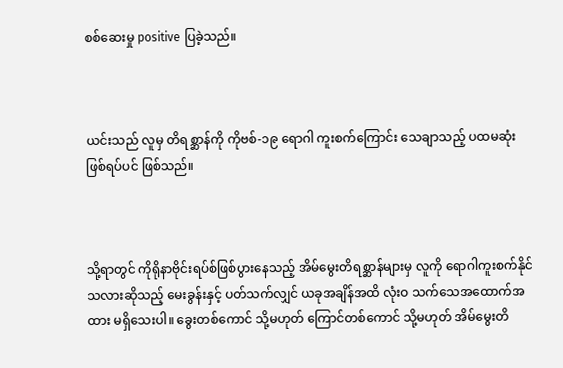စစ်ဆေးမှု positive ပြခဲ့သည်။



ယင်းသည် လူမှ တိရစ္ဆာန်ကို ကိုဗစ်-၁၉ ရောဂါ ကူးစက်ကြောင်း သေချာသည့် ပထမဆုံးဖြစ်ရပ်ပင် ဖြစ်သည်။



သို့ရာတွင် ကိုရိုနာဗိုင်းရပ်စ်ဖြစ်ပွားနေသည့် အိမ်မွေးတိရစ္ဆာန်များမှ လူကို ရောဂါကူးစက်နိုင်သလားဆိုသည့် မေးခွန်းနှင့် ပတ်သက်လျှင် ယခုအချိန်အထိ လုံးဝ သက်သေအထောက်အထား မရှိသေးပါ။ ခွေးတစ်ကောင် သို့မဟုတ် ကြောင်တစ်ကောင် သို့မဟုတ် အိမ်မွေးတိ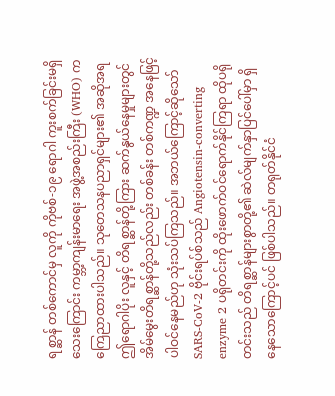ရစ္ဆာန် တစ်ကောင်မှ လူကို ကိုဗစ်-၁၉ ရောဂါ ကူးစက်ခြင်းမရှိ သေးကြောင်း ကမ္ဘာ့ကျန်းမာရေး အဖွဲ့အစည်းကြီး (WHO) က ကြေညာထားပါသည်။ သုတေသနပညာရှင်များ၏ အဆိုအရ ဤရောဂါပိုး လူနှင့် တိရစ္ဆာန်တို့ကြား ဆက်နွယ်နေမှုများတွင် အိမ်မွေးတိရစ္ဆာန်တို့သည်လည်း တစ်ခန်း တစ်ကဏ္ဍ အနေဖြင့် ပါဝင်နေမည်ဟု သုံးသပ်ကြသည်။ အဘယ်ကြောင့်ဆိုသော် SARS-CoV-2 ဗိုင်းရပ်စ်သည် Angiotensin-converting enzyme 2 ပရိုတင်းကို ထိုးဖောက်ဝင်ရောက်နိုင်ကြရာ ထိုပရိုတင်းသည် တိရစ္ဆာန်များစွာတို့၏ ဆဲလ်မျက်နှာပြင်ပေါ်မှာ ရှိနေသောကြောင့်ပင် ဖြစ်ပါသည်။ တရုတ်နိုင်ငံ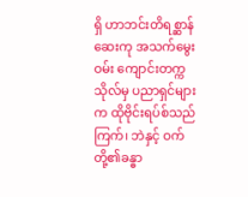ရှိ ဟာဘင်းတိရစ္ဆာန် ဆေးကု အသက်မွေးဝမ်း ကျောင်းတက္ကသိုလ်မှ ပညာရှင်များက ထိုဗိုင်းရပ်စ်သည်ကြက်၊ ဘဲနှင့် ဝက်တို့၏ခန္ဓာ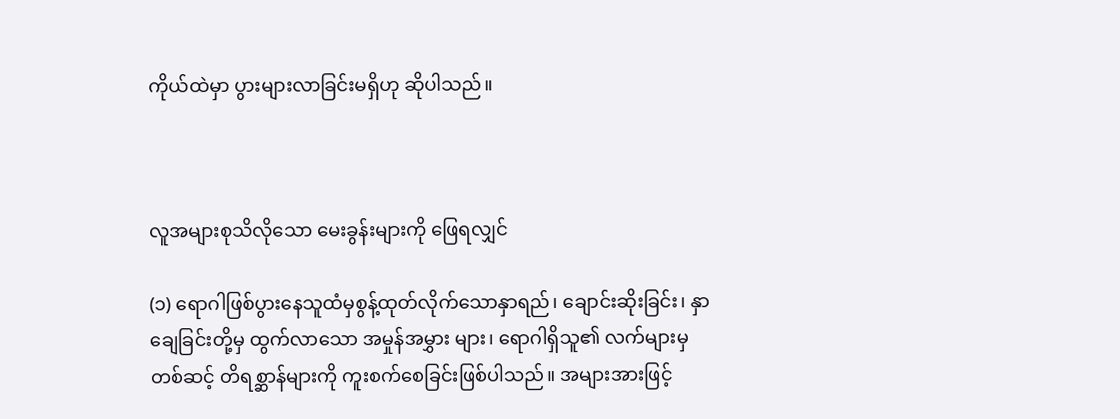ကိုယ်ထဲမှာ ပွားများလာခြင်းမရှိဟု ဆိုပါသည်။



လူအများစုသိလိုသော မေးခွန်းများကို ဖြေရလျှင်

(၁) ရောဂါဖြစ်ပွားနေသူထံမှစွန့်ထုတ်လိုက်သောနှာရည်၊ ချောင်းဆိုးခြင်း၊ နှာချေခြင်းတို့မှ ထွက်လာသော အမှုန်အမွှား များ၊ ရောဂါရှိသူ၏ လက်များမှတစ်ဆင့် တိရစ္ဆာန်များကို ကူးစက်စေခြင်းဖြစ်ပါသည်။ အများအားဖြင့်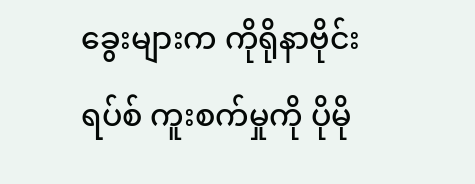ခွေးများက ကိုရိုနာဗိုင်းရပ်စ် ကူးစက်မှုကို ပိုမို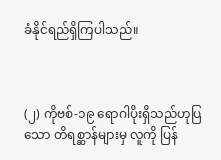ခံနိုင်ရည်ရှိကြပါသည်။



(၂) ကိုဗစ်-၁၉ ရောဂါပိုးရှိသည်ဟုပြသော တိရစ္ဆာန်များမှ လူကို ပြန်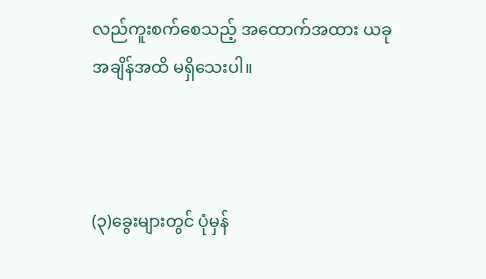လည်ကူးစက်စေသည့် အထောက်အထား ယခုအချိန်အထိ မရှိသေးပါ။



(၃)ခွေးများတွင် ပုံမှန်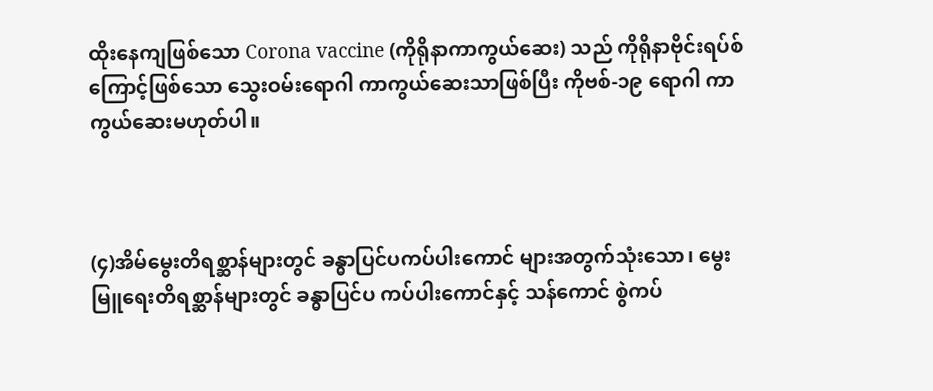ထိုးနေကျဖြစ်သော Corona vaccine (ကိုရိုနာကာကွယ်ဆေး) သည် ကိုရိုနာဗိုင်းရပ်စ် ကြောင့်ဖြစ်သော သွေးဝမ်းရောဂါ ကာကွယ်ဆေးသာဖြစ်ပြီး ကိုဗစ်-၁၉ ရောဂါ ကာကွယ်ဆေးမဟုတ်ပါ။



(၄)အိမ်မွေးတိရစ္ဆာန်များတွင် ခန္ဓာပြင်ပကပ်ပါးကောင် များအတွက်သုံးသော၊ မွေးမြူရေးတိရစ္ဆာန်များတွင် ခန္ဓာပြင်ပ ကပ်ပါးကောင်နှင့် သန်ကောင် စွဲကပ်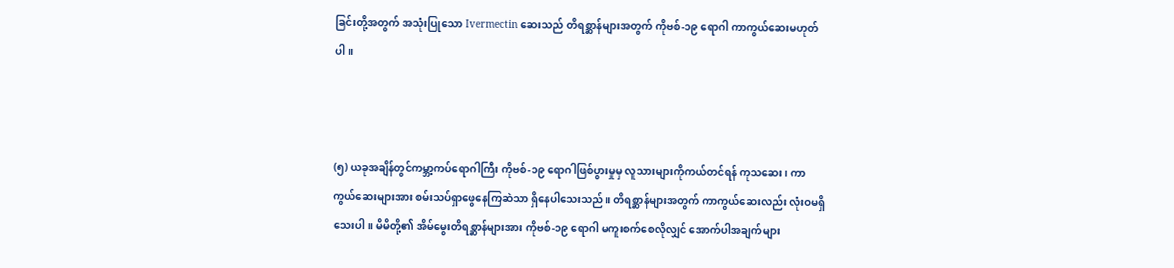ခြင်းတို့အတွက် အသုံးပြုသော Ivermectin ဆေးသည် တိရစ္ဆာန်များအတွက် ကိုဗစ်-၁၉ ရောဂါ ကာကွယ်ဆေးမဟုတ်ပါ။



(၅) ယခုအချိန်တွင်ကမ္ဘာ့ကပ်ရောဂါကြီး ကိုဗစ်-၁၉ ရောဂါဖြစ်ပွားမှုမှ လူသားများကိုကယ်တင်ရန် ကုသဆေး၊ ကာကွယ်ဆေးများအား စမ်းသပ်ရှာဖွေနေကြဆဲသာ ရှိနေပါသေးသည်။ တိရစ္ဆာန်များအတွက် ကာကွယ်ဆေးလည်း လုံးဝမရှိသေးပါ။ မိမိတို့၏ အိမ်မွေးတိရစ္ဆာန်များအား ကိုဗစ်-၁၉ ရောဂါ မကူးစက်စေလိုလျှင် အောက်ပါအချက်များ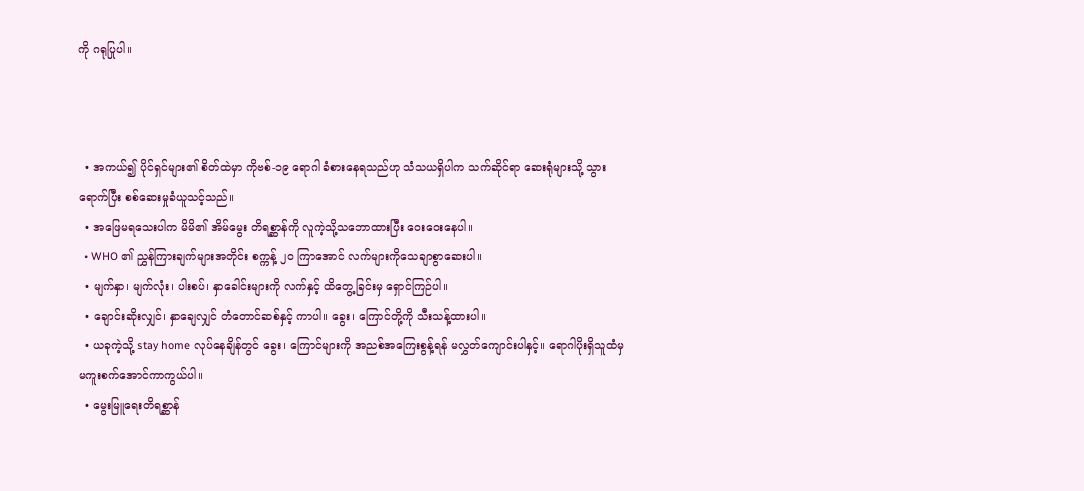ကို ဂရုပြုပါ။



  • အကယ်၍ ပိုင်ရှင်များ၏ စိတ်ထဲမှာ ကိုဗစ်-၁၉ ရောဂါ ခံစားနေရသည်ဟု သံသယရှိပါက သက်ဆိုင်ရာ ဆေးရုံများသို့ သွားရောက်ပြီး စစ်ဆေးမှုခံယူသင့်သည်။
  • အဖြေမရသေးပါက မိမိ၏ အိမ်မွေး တိရစ္ဆာန်ကို လူကဲ့သို့သဘောထားပြီး ဝေးဝေးနေပါ။
  • WHO ၏ ညွှန်ကြားချက်များအတိုင်း စက္ကန့် ၂၀ ကြာအောင် လက်များကိုသေချာစွာဆေးပါ။
  • မျက်နှာ၊ မျက်လုံး၊ ပါးစပ်၊ နှာခေါင်းများကို လက်နှင့် ထိတွေ့ခြင်းမှ ရှောင်ကြဉ်ပါ။
  • ချောင်းဆိုးလျှင်၊ နှာချေလျှင် တံတောင်ဆစ်နှင့် ကာပါ။ ခွေး၊ ကြောင်တို့ကို သီးသန့်ထားပါ။
  • ယခုကဲ့သို့ stay home လုပ်နေချိန်တွင် ခွေး၊ ကြောင်များကို အညစ်အကြေးစွန့်ရန် မလွှတ်ကျောင်းပါနှင့်။ ရောဂါပိုးရှိသူထံမှ မကူးစက်အောင်ကာကွယ်ပါ။
  • မွေးမြူရေးတိရစ္ဆာန်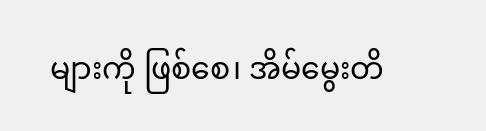များကို ဖြစ်စေ၊ အိမ်မွေးတိ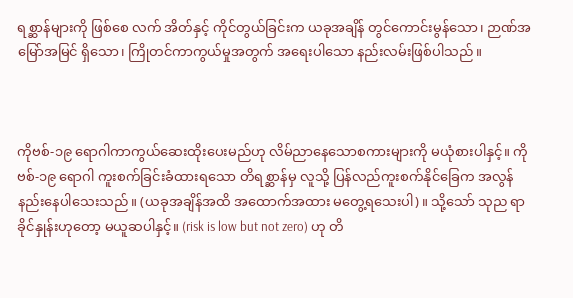ရစ္ဆာန်များကို ဖြစ်စေ လက် အိတ်နှင့် ကိုင်တွယ်ခြင်းက ယခုအချိန် တွင်ကောင်းမွန်သော၊ ဉာဏ်အမြော်အမြင် ရှိသော၊ ကြိုတင်ကာကွယ်မှုအတွက် အရေးပါသော နည်းလမ်းဖြစ်ပါသည်။



ကိုဗစ်-၁၉ ရောဂါကာကွယ်ဆေးထိုးပေးမည်ဟု လိမ်ညာနေသောစကားများကို မယုံစားပါနှင့်။ ကိုဗစ်-၁၉ ရောဂါ ကူးစက်ခြင်းခံထားရသော တိရစ္ဆာန်မှ လူသို့ ပြန်လည်ကူးစက်နိုင်ခြေက အလွန်နည်းနေပါသေးသည်။ (ယခုအချိန်အထိ အထောက်အထား မတွေ့ရသေးပါ)။ သို့သော် သုည ရာခိုင်နှုန်းဟုတော့ မယူဆပါနှင့်။ (risk is low but not zero) ဟု တိ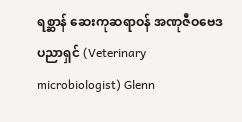ရစ္ဆာန် ဆေးကုဆရာဝန် အဏုဇီဝဗေဒပညာရှင် (Veterinary microbiologist) Glenn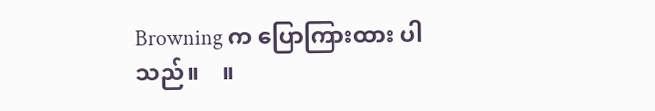Browning က ပြောကြားထား ပါသည်။    ။